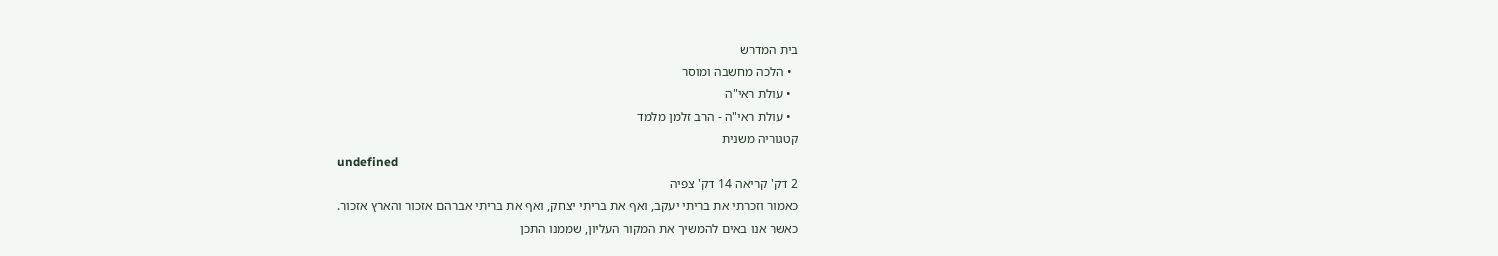בית המדרש
  • הלכה מחשבה ומוסר
  • עולת ראי"ה
  • עולת ראי"ה - הרב זלמן מלמד
קטגוריה משנית
undefined
2 דק' קריאה 14 דק' צפיה
כאמור וזכרתי את בריתי יעקב, ואף את בריתי יצחק, ואף את בריתי אברהם אזכור והארץ אזכור.
כאשר אנו באים להמשיך את המקור העליון, שממנו התכן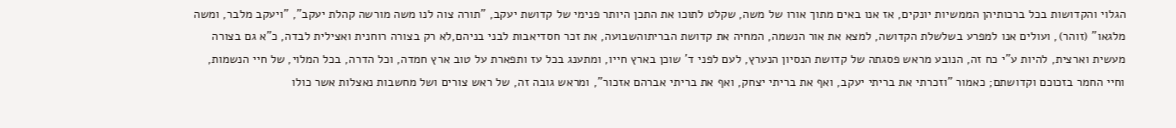הגלוי והקדושות בכל ברכותיהן הממשיות יונקים, אז אנו באים מתוך אורו של משה, שקלט לתוכו את התכן היותר פנימי של קדושת יעקב, "תורה צוה לנו משה מורשה קהלת יעקב", "ויעקב מלבר, ומשה מלגאו" (זוהר), ועולים אנו למפרע בשלשלת הקדושה, למצא את אור הנשמה, המחיה את קדושת הבריתוהשבועה, את זכר חסדיאבות לבני בניהם,לא רק בצורה רוחנית ואצילית לבדה, כ"א גם בצורה מעשית וארצית, להיות ע"י כח זה, הנובע מראש פסגתה של קדושת הנסיון הנערץ, לעם לפני ד' שוכן בארץ חייו, ומתענג בכל עז ותפארת על טוב ארץ חמדה, וכל הדרה, בכל המלוי, של חיי הנשמות, וחיי החמר בזכוכם וקדושתם; כאמור "וזכרתי את בריתי יעקב, ואף את בריתי יצחק, ואף את בריתי אברהם אזכור", ומראש גובה זה, של ראש צורים ושל מחשבות נאצלות אשר כולו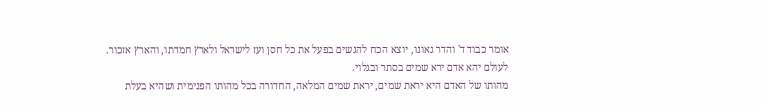אומר כבוד ד' והדר גאונו, יוצא הכח להגשים בפעל את כל חסן ועז לישראל ולארץ חמדתו, והארץ אזכור.
לעולם יהא אדם ירא שמים בסתר ובגלוי.
מהותו של האדם היא יראת שמים, יראת שמים המלאה, החדורה בכל מהותו הפנימית ושהיא בעלת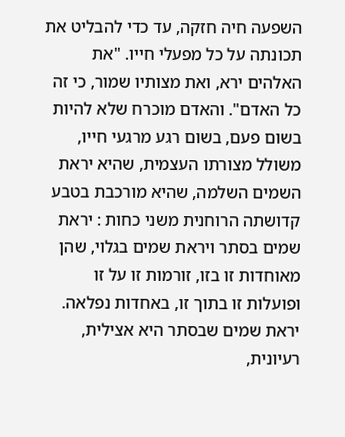השפעה חיה חזקה, עד כדי להבליט את תכונתה על כל מפעלי חייו. "את האלהים ירא, ואת מצותיו שמור, כי זה כל האדם". והאדם מוכרח שלא להיות בשום פעם, בשום רגע מרגעי חייו, משולל מצורתו העצמית, שהיא יראת השמים השלמה, שהיא מורכבת בטבע קדושתה הרוחנית משני כחות : יראת שמים בסתר ויראת שמים בגלוי, שהן מאוחדות זו בזו, זורמות זו על זו ופועלות זו בתוך זו, באחדות נפלאה. יראת שמים שבסתר היא אצילית, רעיונית,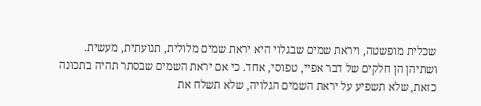שכלית מופשטה, ויראת שמים שבגלוי היא יראת שמים מלולית, תנועתית, מעשית. ושתיהן הן חלקים של דבר אפיי, טפוסי, אחד. כי אם יראת השמים שבסתר תהיה בתכונה כזאת, שלא תשפיע על יראת השמים הגלויה, שלא תשלח את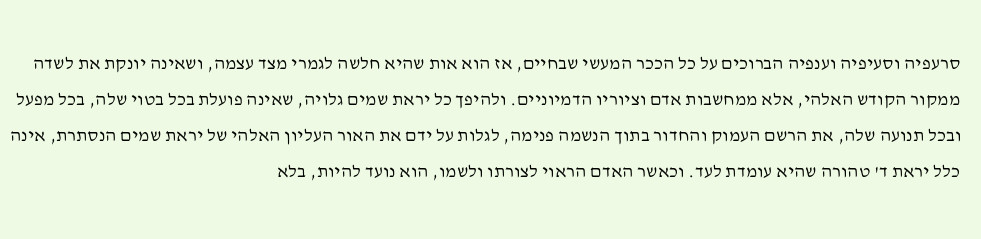סרעפיה וסעיפיה וענפיה הברוכים על כל הככר המעשי שבחיים, אז הוא אות שהיא חלשה לגמרי מצד עצמה, ושאינה יונקת את לשדה ממקור הקודש האלהי, אלא ממחשבות אדם וציוריו הדמיוניים. ולהיפך כל יראת שמים גלויה, שאינה פועלת בכל בטוי שלה, בכל מפעל ובכל תנועה שלה, את הרשם העמוק והחדור בתוך הנשמה פנימה, לגלות על ידם את האור העליון האלהי של יראת שמים הנסתרת, אינה כלל יראת ד' טהורה שהיא עומדת לעד. וכאשר האדם הראוי לצורתו ולשמו, הוא נועד להיות, בלא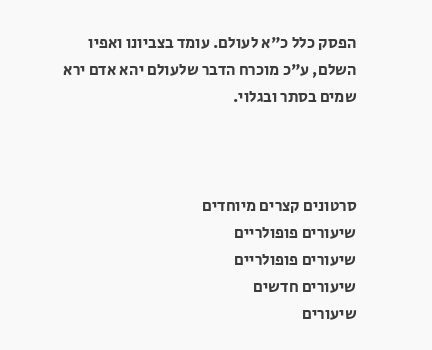הפסק כלל כ"א לעולם. עומד בצביונו ואפיו השלם, ע"כ מוכרח הדבר שלעולם יהא אדם ירא שמים בסתר ובגלוי.



סרטונים קצרים מיוחדים
שיעורים פופולריים
שיעורים פופולריים
שיעורים חדשים
שיעורים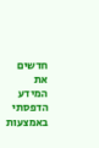חדשים
את המידע הדפסתי באמצעות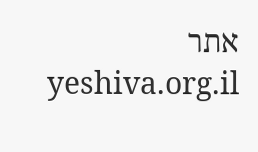אתר yeshiva.org.il